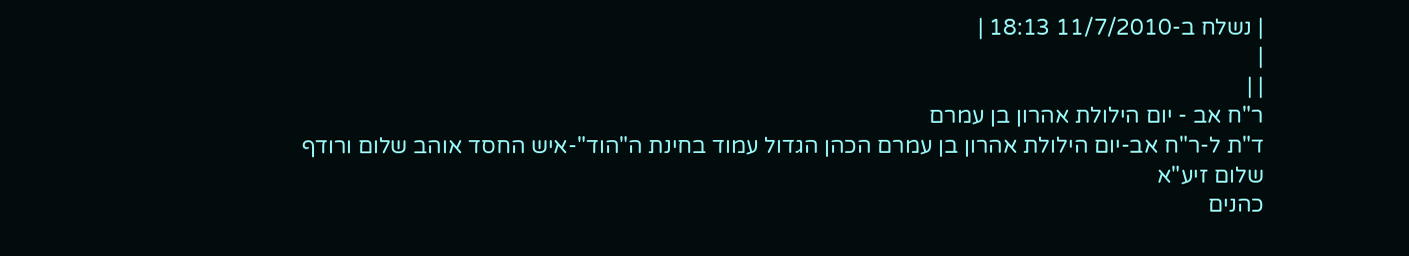| נשלח ב-11/7/2010 18:13 |
|
| |
ר"ח אב - יום הילולת אהרון בן עמרם
ד"ת ל-ר"ח אב-יום הילולת אהרון בן עמרם הכהן הגדול עמוד בחינת ה"הוד"-איש החסד אוהב שלום ורודף שלום זיע"א
כהנים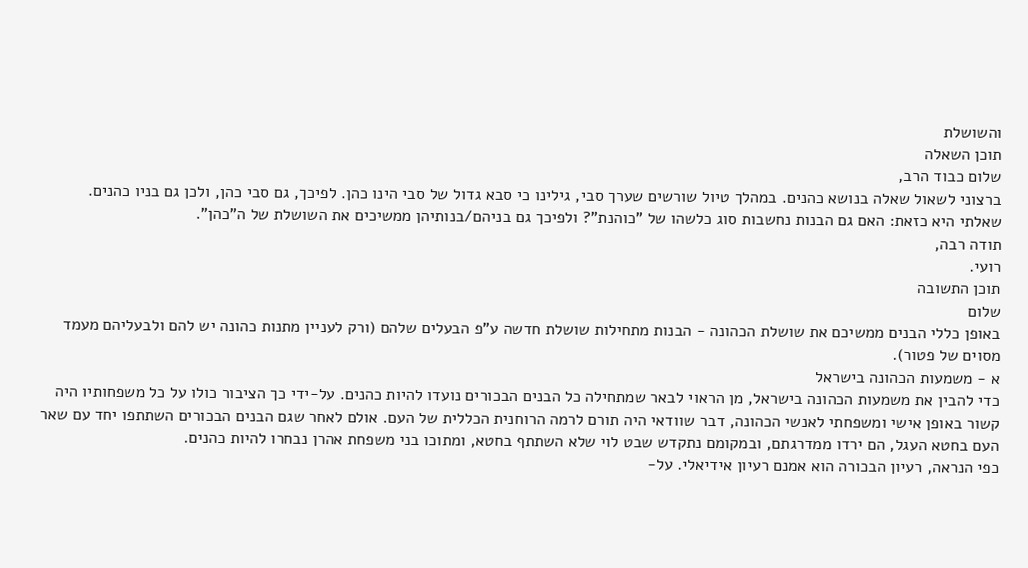והשושלת
תוכן השאלה
שלום כבוד הרב,
ברצוני לשאול שאלה בנושא כהנים. במהלך טיול שורשים שערך סבי, גילינו כי סבא גדול של סבי הינו כהן. לפיכך, גם סבי כהן, ולכן גם בניו כהנים.
שאלתי היא כזאת: האם גם הבנות נחשבות סוג כלשהו של "כוהנת"? ולפיכך גם בניהם/בנותיהן ממשיכים את השושלת של ה"כהן".
תודה רבה,
רועי.
תוכן התשובה
שלום
באופן כללי הבנים ממשיכם את שושלת הכהונה - הבנות מתחילות שושלת חדשה ע"פ הבעלים שלהם (ורק לעניין מתנות כהונה יש להם ולבעליהם מעמד מסוים של פטור).
א - משמעות הכהונה בישראל
כדי להבין את משמעות הכהונה בישראל, מן הראוי לבאר שמתחילה כל הבנים הבכורים נועדו להיות כהנים. על-ידי כך הציבור כולו על כל משפחותיו היה קשור באופן אישי ומשפחתי לאנשי הכהונה, דבר שוודאי היה תורם לרמה הרוחנית הכללית של העם. אולם לאחר שגם הבנים הבכורים השתתפו יחד עם שאר העם בחטא העגל, הם ירדו ממדרגתם, ובמקומם נתקדש שבט לוי שלא השתתף בחטא, ומתוכו בני משפחת אהרן נבחרו להיות כהנים.
כפי הנראה, רעיון הבכורה הוא אמנם רעיון אידיאלי. על-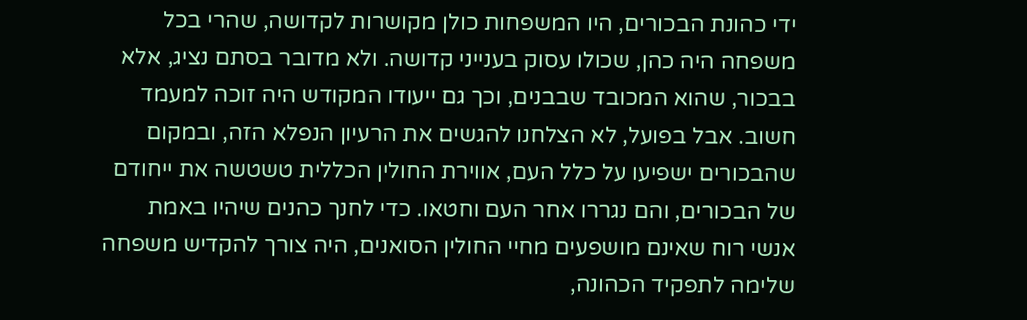ידי כהונת הבכורים, היו המשפחות כולן מקושרות לקדושה, שהרי בכל משפחה היה כהן, שכולו עסוק בענייני קדושה. ולא מדובר בסתם נציג, אלא בבכור, שהוא המכובד שבבנים, וכך גם ייעודו המקודש היה זוכה למעמד חשוב. אבל בפועל, לא הצלחנו להגשים את הרעיון הנפלא הזה, ובמקום שהבכורים ישפיעו על כלל העם, אווירת החולין הכללית טשטשה את ייחודם של הבכורים, והם נגררו אחר העם וחטאו. כדי לחנך כהנים שיהיו באמת אנשי רוח שאינם מושפעים מחיי החולין הסואנים, היה צורך להקדיש משפחה שלימה לתפקיד הכהונה,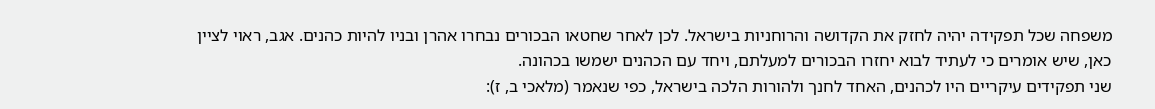משפחה שכל תפקידה יהיה לחזק את הקדושה והרוחניות בישראל. לכן לאחר שחטאו הבכורים נבחרו אהרן ובניו להיות כהנים. אגב, ראוי לציין כאן, שיש אומרים כי לעתיד לבוא יחזרו הבכורים למעלתם, ויחד עם הכהנים ישמשו בכהונה.
שני תפקידים עיקריים היו לכהנים, האחד לחנך ולהורות הלכה בישראל, כפי שנאמר (מלאכי ב, ז):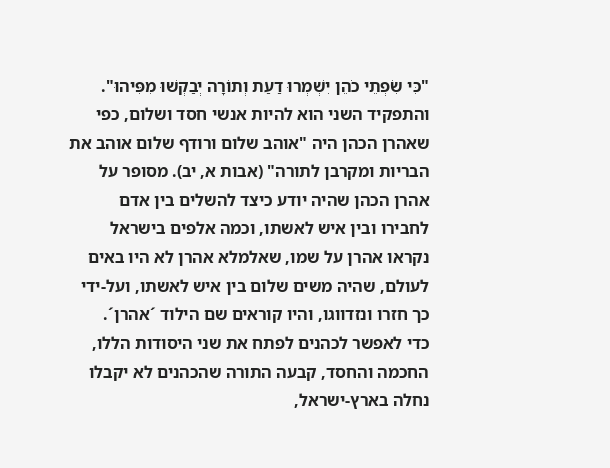"כִּי שִׂפְתֵי כֹהֵן יִשְׁמְרוּ דַעַת וְתוֹרָה יְבַקְשׁוּ מִפִּיהוּ". והתפקיד השני הוא להיות אנשי חסד ושלום, כפי שאהרן הכהן היה "אוהב שלום ורודף שלום אוהב את הבריות ומקרבן לתורה" (אבות א, יב). מסופר על אהרן הכהן שהיה יודע כיצד להשלים בין אדם לחבירו ובין איש לאשתו, וכמה אלפים בישראל נקראו אהרן על שמו, שאלמלא אהרן לא היו באים לעולם, שהיה משים שלום בין איש לאשתו, ועל-ידי כך חזרו ונזדווגו, והיו קוראים שם הילוד ´אהרן´.
כדי לאפשר לכהנים לפתח את שני היסודות הללו, החכמה והחסד, קבעה התורה שהכהנים לא יקבלו נחלה בארץ-ישראל,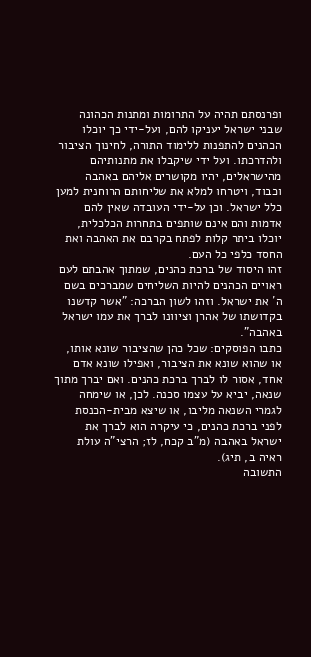ופרנסתם תהיה על התרומות ומתנות הכהונה שבני ישראל יעניקו להם, ועל-ידי כך יוכלו הכהנים להתפנות ללימוד התורה, לחינוך הציבור ולהדרכתו. ועל ידי שיקבלו את מתנותיהם מהישראלים, יהיו מקושרים אליהם באהבה וכבוד, ויטרחו למלא את שליחותם הרוחנית למען כלל ישראל. וכן על-ידי העובדה שאין להם אדמות והם אינם שותפים בתחרות הכלכלית, יוכלו ביתר קלות לפתח בקרבם את האהבה ואת החסד כלפי כל העם.
זהו היסוד של ברכת כהנים, שמתוך אהבתם לעם ראויים הכהנים להיות השליחים שמברכים בשם ה´ את ישראל. וזהו לשון הברכה: "אשר קדשנו בקדושתו של אהרן וציוונו לברך את עמו ישראל באהבה".
כתבו הפוסקים: שכל כהן שהציבור שונא אותו, או שהוא שונא את הציבור, ואפילו שונא אדם אחד, אסור לו לברך ברכת כהנים. ואם יברך מתוך שנאה, יביא על עצמו סכנה. לכן, או שימחה לגמרי השנאה מליבו, או שיצא מבית-הכנסת לפני ברכת כהנים, כי עיקרה הוא לברך את ישראל באהבה (מ"ב קכח, לז; הרצי"ה עולת ראיה ב, תיג).
התשובה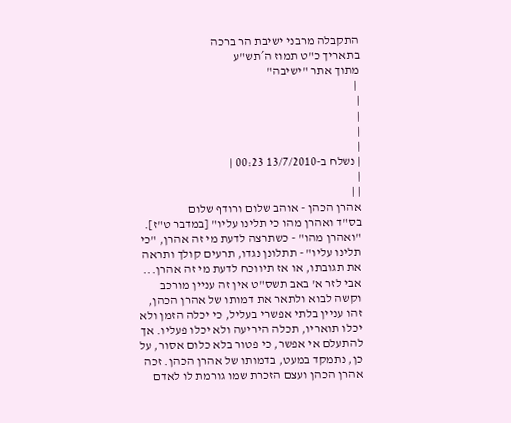התקבלה מרבני ישיבת הר ברכה
בתאריך כ"ט תמוז ה´תש"ע
מתוך אתר "ישיבה"
 |
|
|
|
|
| נשלח ב-13/7/2010 00:23 |
|
| |
אהרן הכהן - אוהב שלום ורודף שלום
בס"ד ואהרן מהו כי תלינו עליו" [במדבר ט"ז]. "ואהרן מהו" - כשתרצה לדעת מי זה אהרן, "כי תלינו עליו" - תתלונן נגדו, תרעים קולך ותראה את תגובתו, או אז תיווכח לדעת מי זה אהרן... אבי לזר א' באב תשס"ט אין זה עניין מורכב וקשה לבוא ולתאר את דמותו של אהרן הכהן, זהו עניין בלתי אפשרי בעליל, כי יכלה הזמן ולא יכלו תואריו, תכלה היריעה ולא יכלו פעליו. אך להתעלם אי אפשר, כי פטור בלא כלום אסור, על כן, נתמקד במעט, בדמותו של אהרן הכהן. זכה אהרן הכהן ועצם הזכרת שמו גורמת לו לאדם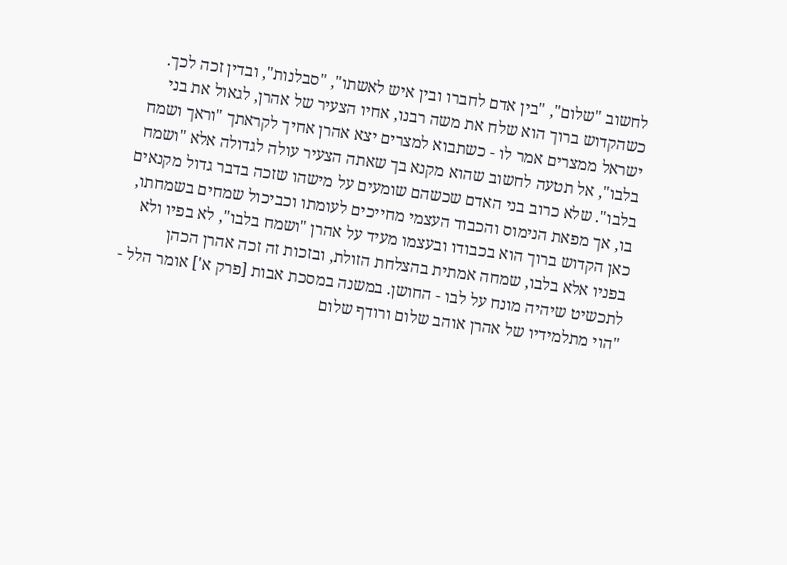לחשוב "שלום", "בין אדם לחברו ובין איש לאשתו", "סבלנות", ובדין זכה לכך. כשהקדוש ברוך הוא שלח את משה רבנו, אחיו הצעיר של אהרן, לגאול את בני ישראל ממצרים אמר לו - כשתבוא למצרים יצא אהרן אחיך לקראתך "וראך ושמח בלבו", אל תטעה לחשוב שהוא מקנא בך שאתה הצעיר עולה לגדולה אלא "ושמח בלבו". שלא כרוב בני האדם שכשהם שומעים על מישהו שזכה בדבר גדול מקנאים בו, אך מפאת הנימוס והכבוד העצמי מחייכים לעומתו וכביכול שמחים בשמחתו, כאן הקדוש ברוך הוא בכבודו ובעצמו מעיד על אהרן "ושמח בלבו", לא בפיו ולא בפניו אלא בלבו, שמחה אמתית בהצלחת הזולת, ובזכות זה זכה אהרן הכהן לתכשיט שיהיה מונח על לבו - החושן. במשנה במסכת אבות [פרק א'] אומר הלל - "הוי מתלמידיו של אהרן אוהב שלום ורודף שלום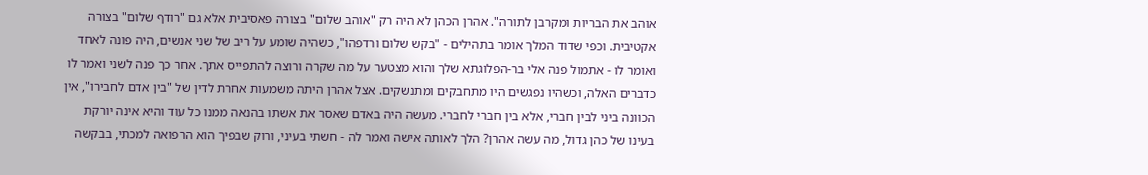אוהב את הבריות ומקרבן לתורה". אהרן הכהן לא היה רק "אוהב שלום" בצורה פאסיבית אלא גם "רודף שלום" בצורה אקטיבית. וכפי שדוד המלך אומר בתהילים - "בקש שלום ורדפהו", כשהיה שומע על ריב של שני אנשים, היה פונה לאחד ואומר לו - אתמול פנה אלי בר-הפלוגתא שלך והוא מצטער על מה שקרה ורוצה להתפייס אתך. אחר כך פנה לשני ואמר לו כדברים האלה, וכשהיו נפגשים היו מתחבקים ומתנשקים. אצל אהרן היתה משמעות אחרת לדין של "בין אדם לחבירו", אין הכוונה ביני לבין חברי, אלא בין חברי לחברי. מעשה היה באדם שאסר את אשתו בהנאה ממנו כל עוד והיא אינה יורקת בעינו של כהן גדול, מה עשה אהרן? הלך לאותה אישה ואמר לה - חשתי בעיני, ורוק שבפיך הוא הרפואה למכתי, בבקשה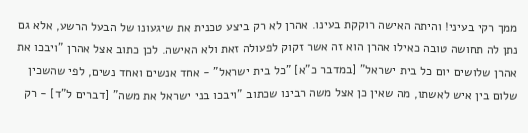ממך רקי בעיני! והיתה האישה רוקקת בעינו. אהרן לא רק ביצע טכנית את שיגעונו של הבעל הרשע, אלא גם נתן לה תחושה טובה כאילו אהרן הוא זה אשר זקוק לפעולה זאת ולא האישה. לכן כתוב אצל אהרן "ויבכו את אהרן שלושים יום כל בית ישראל" [במדבר כ"א] "כל בית ישראל" - אחד אנשים ואחד נשים, לפי שהשכין שלום בין איש לאשתו, מה שאין כן אצל משה רבינו שכתוב "ויבכו בני ישראל את משה" [דברים ל"ד] - רק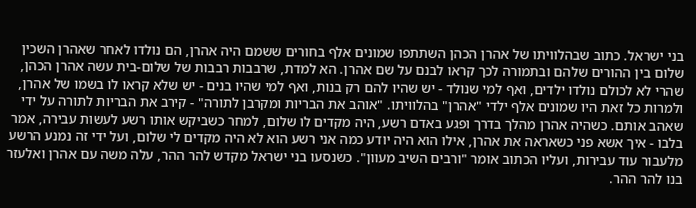בני ישראל. כתוב שבהלוויתו של אהרן הכהן השתתפו שמונים אלף בחורים ששמם היה אהרן, הם נולדו לאחר שאהרן השכין שלום בין ההורים שלהם ובתמורה לכך קראו לבנם על שם אהרן. הא למדת, שרבבות רבבות של שלום-בית עשה אהרן הכהן, שהרי לא לכולם נולדו ילדים, ואף למי שנולד - יש שהיו להם רק בנות, ואף למי שהיו בנים - יש שלא קראו לו בשמו של אהרן, ולמרות כל זאת היו שמונים אלף ילדי "אהרן" בהלוויתו. "אוהב את הבריות ומקרבן לתורה" - קירב את הבריות לתורה על ידי שאהב אותם. כשהיה אהרן מהלך בדרך ופגע באדם רשע, היה מקדים לו שלום, למחר כשביקש אותו רשע לעשות עבירה, אמר בלבו - איך אשא פני כשאראה את אהרן, אילו הוא היה יודע כמה אני רשע הוא לא היה מקדים לי שלום, ועל ידי זה נמנע הרשע מלעבור עוד עבירות, ועליו הכתוב אומר "ורבים השיב מעוון". כשנסעו בני ישראל מקדש להר ההר, עלה משה עם אהרן ואלעזר בנו להר ההר.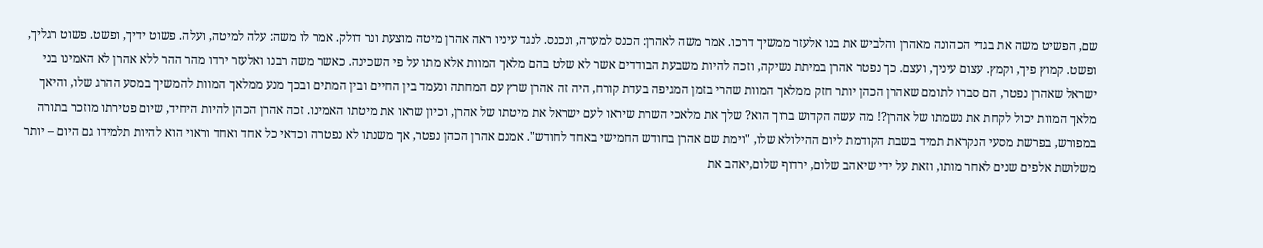שם, הפשיט משה את בגדי הכהונה מאהרן והלביש את בנו אלעזר ממשיך דרכו. אמר משה לאהרן: הכנס למערה, ונכנס. לנגד עיניו ראה אהרן מיטה מוצעת ונר דולק. אמר לו משה: עלה למיטה, ועלה. פשוט ידיך, ופשט. פשוט רגליך, ופשט. קמוץ פיך, וקמץ. עצום עיניך, ועצם. כך נפטר אהרן במיתת נשיקה, וזכה להיות משבעת הבודדים אשר לא שלט בהם מלאך המוות אלא מתו על פי השכינה. כאשר משה רבנו ואלעזר ירדו מהר ההר ללא אהרן לא האמינו בני ישראל שאהרן נפטר, הם סברו לתומם שאהרן הכהן יותר חזק ממלאך המוות שהרי בזמן המגיפה בעדת קורח, היה זה אהרן שרץ עם המחתה ונעמד בין החיים ובין המתים ובכך מנע ממלאך המוות להמשיך במסע ההרג שלו, והיאך מלאך המוות יכול לקחת את נשמתו של אהרן?! מה עשה הקדוש ברוך הוא? שלך את מלאכי השרת שיראו לעם ישראל את מיטתו של אהרן, וכיון שראו את מיטתו האמינו. זכה אהרן הכהן להיות היחיד, שיום פטירתו מוזכר בתורה במפורש, בפרשת מסעי הנקראת תמיד בשבת הקודמת ליום ההילולא שלו, "וימת שם אהרן בחודש החמישי באחד לחודש". אמנם אהרן הכהן נפטר, אך משנתו לא נפטרה וכדאי כל אחד ואחד וראוי הוא להיות תלמידו גם היום – יותר משלושת אלפים שנים לאחר מותו, וזאת על ידי שיאהב שלום, ירדוף שלום,יאהב את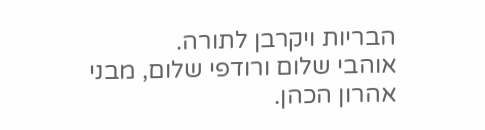הבריות ויקרבן לתורה.
אוהבי שלום ורודפי שלום, מבני אהרון הכהן.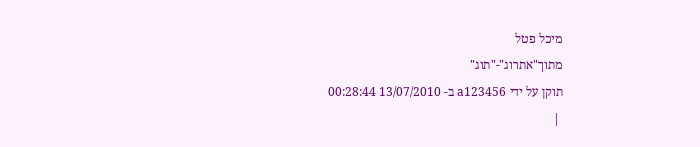מיכל פטל
מתוך"אתרוג"-"תוג"
תוקן על ידי a123456 ב- 13/07/2010 00:28:44
 |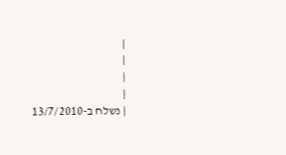|
|
|
|
| נשלח ב-13/7/2010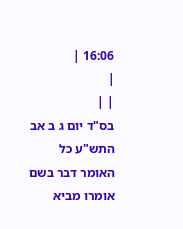16:06 |
|
| |
בס"ד יום ג ב אב התש"ע כל האומר דבר בשם אומרו מביא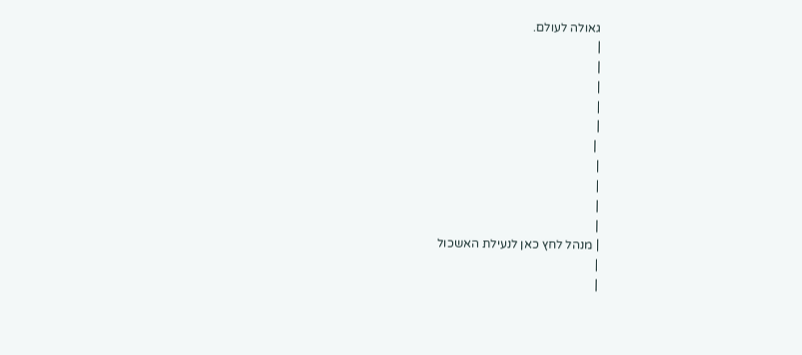גאולה לעולם.
|
|
|
|
|
 |
|
|
|
|
| מנהל לחץ כאן לנעילת האשכול
|
|